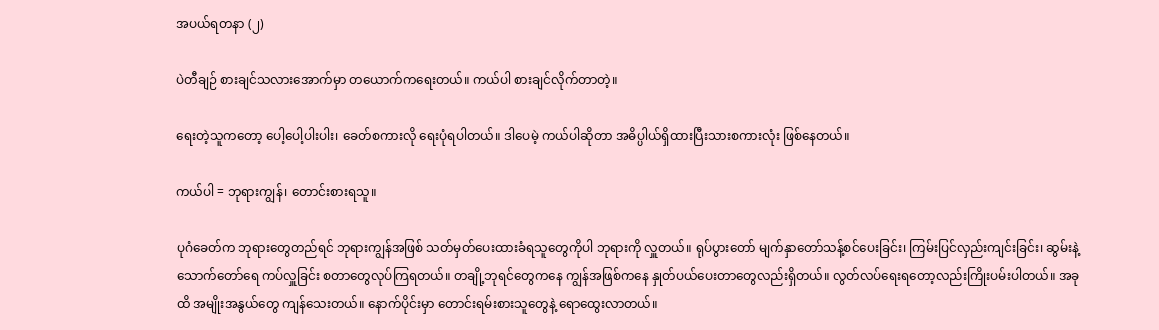အပယ်ရတနာ (၂)

ပဲတီချဉ် စားချင်သလားအောက်မှာ တယောက်ကရေးတယ်။ ကယ်ပါ စားချင်လိုက်တာတဲ့။

ရေးတဲ့သူကတော့ ပေါ့ပေါ့ပါးပါး၊ ခေတ်စကားလို ရေးပုံရပါတယ်။ ဒါပေမဲ့ ကယ်ပါဆိုတာ အဓိပ္ပါယ်ရှိထားပြီးသားစကားလုံး ဖြစ်နေတယ်။

ကယ်ပါ = ဘုရားကျွန်၊ တောင်းစားရသူ။

ပုဂံခေတ်က ဘုရားတွေတည်ရင် ဘုရားကျွန်အဖြစ် သတ်မှတ်ပေးထားခံရသူတွေကိုပါ ဘုရားကို လှူတယ်။ ရုပ်ပွားတော် မျက်နှာတော်သန့်စင်ပေးခြင်း၊ ကြမ်းပြင်လှည်းကျင်းခြင်း၊ ဆွမ်းနဲ့ သောက်တော်ရေ ကပ်လှူခြင်း စတာတွေလုပ်ကြရတယ်။ တချို့ဘုရင်တွေကနေ ကျွန်အဖြစ်ကနေ နှုတ်ပယ်ပေးတာတွေလည်းရှိတယ်။ လွတ်လပ်ရေးရတော့လည်းကြိုးပမ်းပါတယ်။ အခုထိ အမျိုးအနွယ်တွေ ကျန်သေးတယ်။ နောက်ပိုင်းမှာ တောင်းရမ်းစားသူတွေနဲ့ ရောထွေးလာတယ်။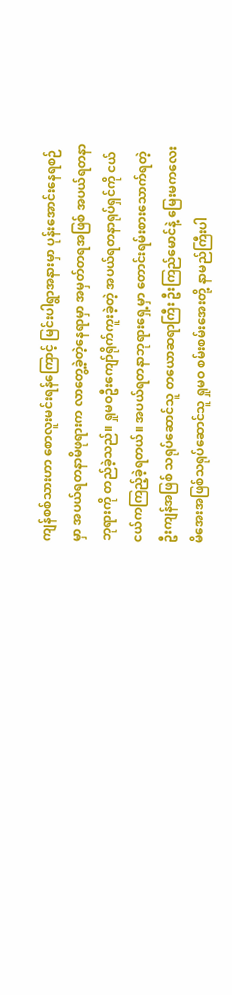ကျန်စစ်သားဟာ စောလူးမင်းရန်ကြောင့် မြင်းပါရွာအနားမှာ ပုန်းအောင်းနေရစဉ်မှာ အပယ်ရတနာမိဖုရားက လာတွေ့ခဲ့တဲ့နေရာမှာ အမှတ်တရအဖြစ် အပယ်ရတနာဘုရားကို တည်ခဲ့သည်။ ရှုမဝဦးကျော်ရိုက်ကူးခဲ့တဲ့ အပယ်ရတနာရုပ်ရှင်ကို ငယ်ငယ်ကကြည့်ခဲ့ရတယ်။ အပယ်ရတနာဘုရားရှေ့မှာ တောင်းရမ်းစားသောက်ရတဲ့ ဦးကျန်အဖြစ် သရုပ်ဆောင်သူ တယောဆရာကြီး ဦးကြည်မောင်နဲ့ မြေးမကလေးမိအေးအဖြစ်သရုပ်ဆောင်သူ ရှုမဝ စမ်းစမ်းအေးတို့ နာမည်ကြီးပါ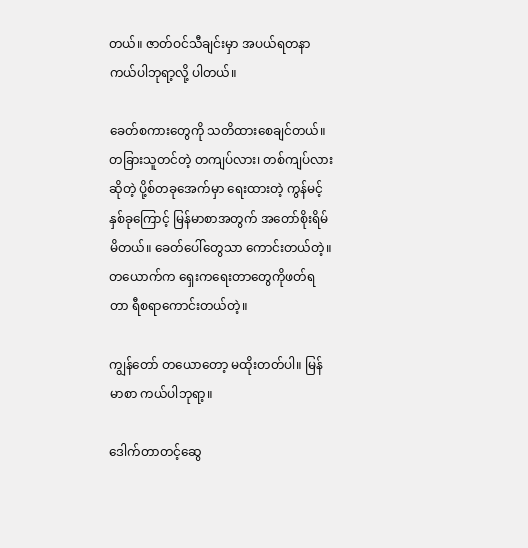တယ်။ ဇာတ်ဝင်သီချင်းမှာ အပယ်ရတနာ ကယ်ပါဘုရာ့လို့ ပါတယ်။

ခေတ်စကားတွေကို သတိထားစေချင်တယ်။ တခြားသူတင်တဲ့ တကျပ်လား၊ တစ်ကျပ်လားဆိုတဲ့ ပို့စ်တခုအေက်မှာ ရေးထားတဲ့ ကွန်မင့် နှစ်ခုကြောင့် မြန်မာစာအတွက် အတော်စိုးရိမ်မိတယ်။ ခေတ်ပေါ်တွေသာ ကောင်းတယ်တဲ့။ တယောက်က ရှေးကရေးတာတွေကိုဖတ်ရတာ ရီစရာကောင်းတယ်တဲ့။

ကျွန်တော် တယောတော့ မထိုးတတ်ပါ။ မြန်မာစာ ကယ်ပါဘုရာ့။

ဒေါက်တာတင့်ဆွေ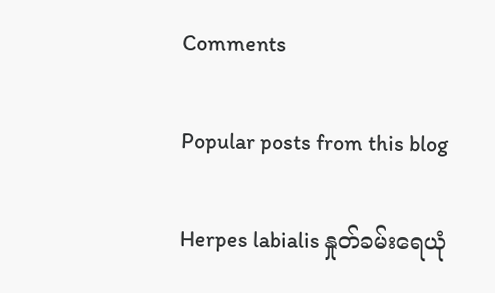Comments

Popular posts from this blog

Herpes labialis နှုတ်ခမ်းရေယုံ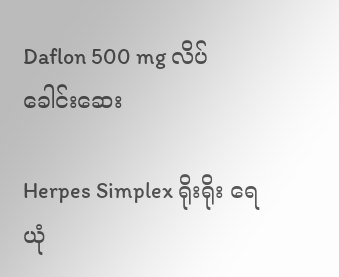Daflon 500 mg လိပ်ခေါင်းဆေး

Herpes Simplex ရိုးရိုး ရေယုံ